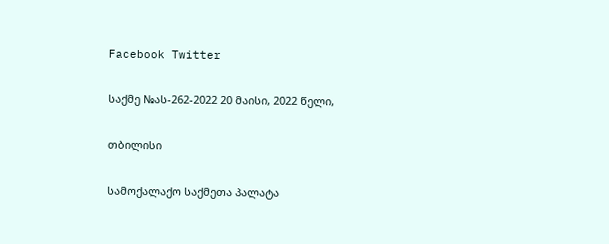Facebook Twitter

საქმე №ას-262-2022 20 მაისი, 2022 წელი,

თბილისი

სამოქალაქო საქმეთა პალატა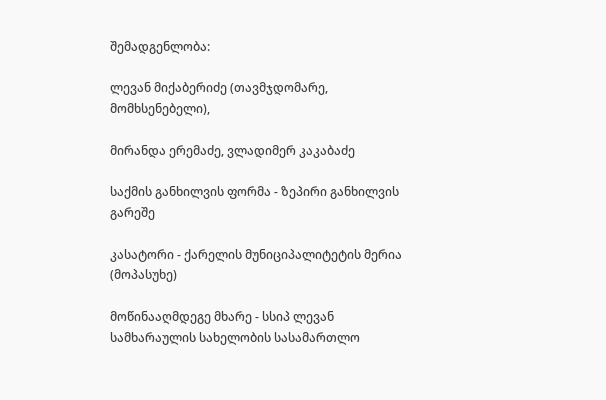შემადგენლობა:

ლევან მიქაბერიძე (თავმჯდომარე, მომხსენებელი),

მირანდა ერემაძე, ვლადიმერ კაკაბაძე

საქმის განხილვის ფორმა - ზეპირი განხილვის გარეშე

კასატორი - ქარელის მუნიციპალიტეტის მერია (მოპასუხე)

მოწინააღმდეგე მხარე - სსიპ ლევან სამხარაულის სახელობის სასამართლო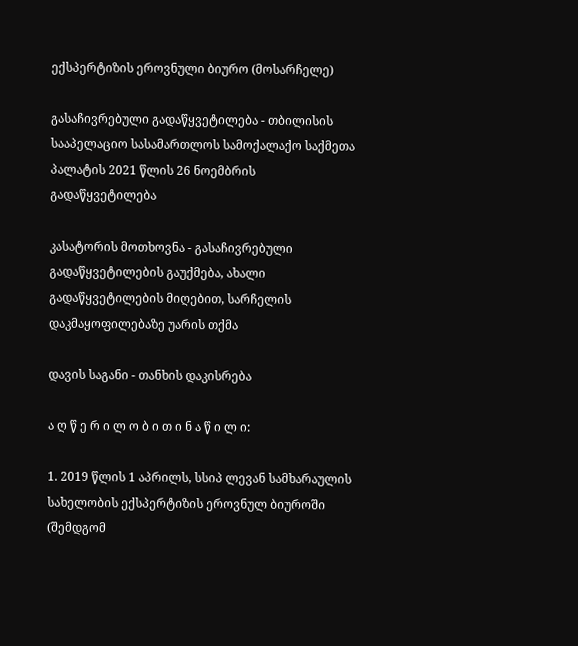ექსპერტიზის ეროვნული ბიურო (მოსარჩელე)

გასაჩივრებული გადაწყვეტილება - თბილისის სააპელაციო სასამართლოს სამოქალაქო საქმეთა პალატის 2021 წლის 26 ნოემბრის გადაწყვეტილება

კასატორის მოთხოვნა - გასაჩივრებული გადაწყვეტილების გაუქმება, ახალი გადაწყვეტილების მიღებით, სარჩელის დაკმაყოფილებაზე უარის თქმა

დავის საგანი - თანხის დაკისრება

ა ღ წ ე რ ი ლ ო ბ ი თ ი ნ ა წ ი ლ ი:

1. 2019 წლის 1 აპრილს, სსიპ ლევან სამხარაულის სახელობის ექსპერტიზის ეროვნულ ბიუროში (შემდგომ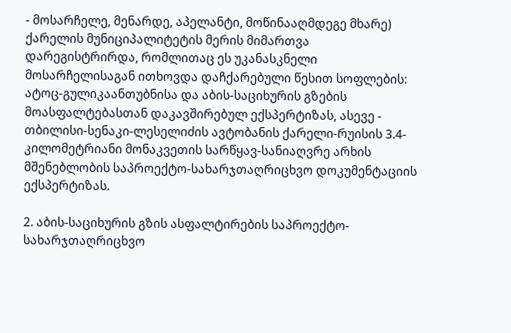- მოსარჩელე, მენარდე, აპელანტი, მოწინააღმდეგე მხარე) ქარელის მუნიციპალიტეტის მერის მიმართვა დარეგისტრირდა, რომლითაც ეს უკანასკნელი მოსარჩელისაგან ითხოვდა დაჩქარებული წესით სოფლების: ატოც-გულიკაანთუბნისა და აბის-საციხურის გზების მოასფალტებასთან დაკავშირებულ ექსპერტიზას, ასევე - თბილისი-სენაკი-ლესელიძის ავტობანის ქარელი-რუისის 3.4-კილომეტრიანი მონაკვეთის სარწყავ-სანიაღვრე არხის მშენებლობის საპროექტო-სახარჯთაღრიცხვო დოკუმენტაციის ექსპერტიზას.

2. აბის-საციხურის გზის ასფალტირების საპროექტო-სახარჯთაღრიცხვო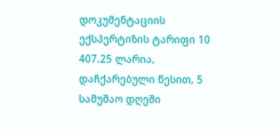დოკუმენტაციის ექსპერტიზის ტარიფი 10 407.25 ლარია, დაჩქარებული წესით, 5 სამუშაო დღეში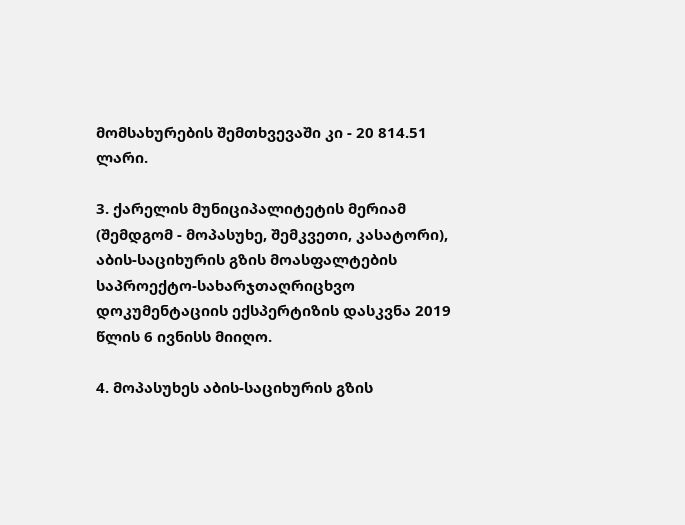მომსახურების შემთხვევაში კი - 20 814.51 ლარი.

3. ქარელის მუნიციპალიტეტის მერიამ (შემდგომ - მოპასუხე, შემკვეთი, კასატორი), აბის-საციხურის გზის მოასფალტების საპროექტო-სახარჯთაღრიცხვო დოკუმენტაციის ექსპერტიზის დასკვნა 2019 წლის 6 ივნისს მიიღო.

4. მოპასუხეს აბის-საციხურის გზის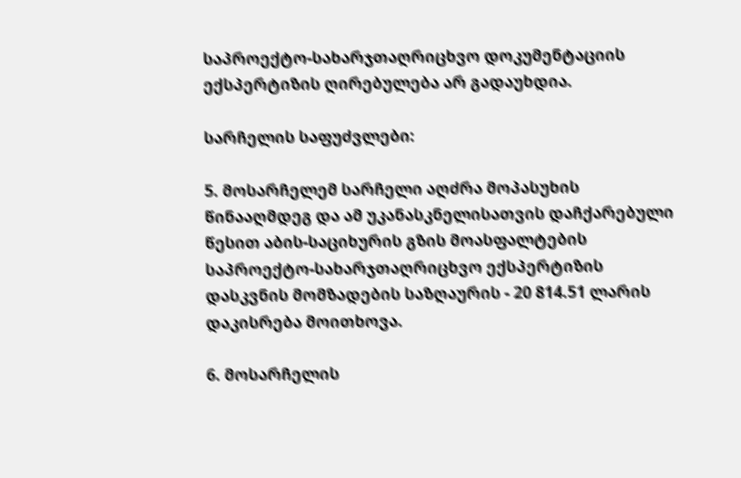საპროექტო-სახარჯთაღრიცხვო დოკუმენტაციის ექსპერტიზის ღირებულება არ გადაუხდია.

სარჩელის საფუძვლები:

5. მოსარჩელემ სარჩელი აღძრა მოპასუხის წინააღმდეგ და ამ უკანასკნელისათვის დაჩქარებული წესით აბის-საციხურის გზის მოასფალტების საპროექტო-სახარჯთაღრიცხვო ექსპერტიზის დასკვნის მომზადების საზღაურის - 20 814.51 ლარის დაკისრება მოითხოვა.

6. მოსარჩელის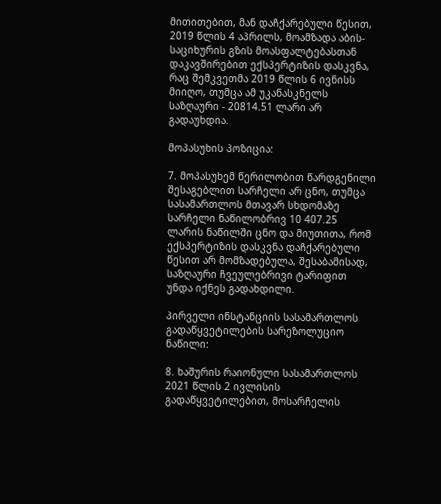მითითებით, მან დაჩქარებული წესით, 2019 წლის 4 აპრილს, მოამზადა აბის-საციხურის გზის მოასფალტებასთან დაკავშირებით ექსპერტიზის დასკვნა, რაც შემკვეთმა 2019 წლის 6 ივნისს მიიღო, თუმცა ამ უკანასკნელს საზღაური - 20814.51 ლარი არ გადაუხდია.

მოპასუხის პოზიცია:

7. მოპასუხემ წერილობით წარდგენილი შესაგებლით სარჩელი არ ცნო, თუმცა სასამართლოს მთავარ სხდომაზე სარჩელი ნაწილობრივ 10 407.25 ლარის ნაწილში ცნო და მიუთითა, რომ ექსპერტიზის დასკვნა დაჩქარებული წესით არ მომზადებულა, შესაბამისად, საზღაური ჩვეულებრივი ტარიფით უნდა იქნეს გადახდილი.

პირველი ინსტანციის სასამართლოს გადაწყვეტილების სარეზოლუციო ნაწილი:

8. ხაშურის რაიონული სასამართლოს 2021 წლის 2 ივლისის გადაწყვეტილებით, მოსარჩელის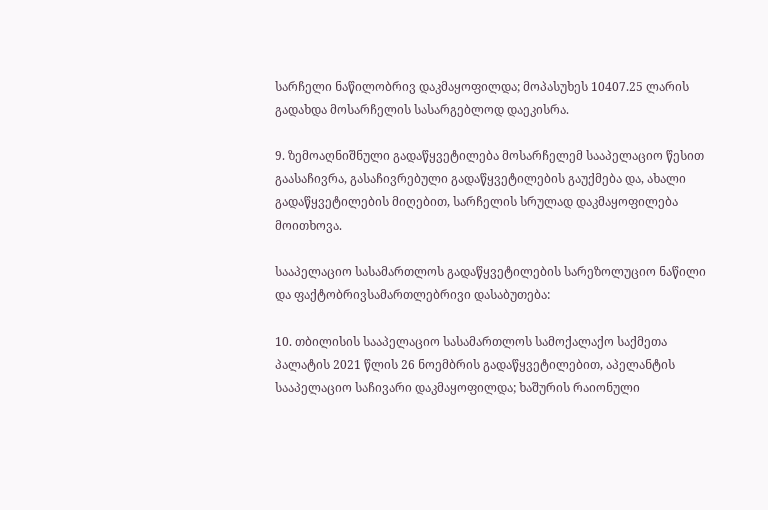სარჩელი ნაწილობრივ დაკმაყოფილდა; მოპასუხეს 10407.25 ლარის გადახდა მოსარჩელის სასარგებლოდ დაეკისრა.

9. ზემოაღნიშნული გადაწყვეტილება მოსარჩელემ სააპელაციო წესით გაასაჩივრა, გასაჩივრებული გადაწყვეტილების გაუქმება და, ახალი გადაწყვეტილების მიღებით, სარჩელის სრულად დაკმაყოფილება მოითხოვა.

სააპელაციო სასამართლოს გადაწყვეტილების სარეზოლუციო ნაწილი და ფაქტობრივსამართლებრივი დასაბუთება:

10. თბილისის სააპელაციო სასამართლოს სამოქალაქო საქმეთა პალატის 2021 წლის 26 ნოემბრის გადაწყვეტილებით, აპელანტის სააპელაციო საჩივარი დაკმაყოფილდა; ხაშურის რაიონული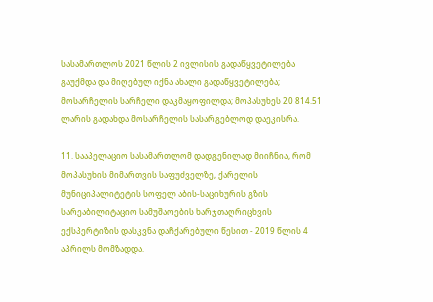სასამართლოს 2021 წლის 2 ივლისის გადაწყვეტილება გაუქმდა და მიღებულ იქნა ახალი გადაწყვეტილება; მოსარჩელის სარჩელი დაკმაყოფილდა; მოპასუხეს 20 814.51 ლარის გადახდა მოსარჩელის სასარგებლოდ დაეკისრა.

11. სააპელაციო სასამართლომ დადგენილად მიიჩნია, რომ მოპასუხის მიმართვის საფუძველზე, ქარელის მუნიციპალიტეტის სოფელ აბის-საციხურის გზის სარეაბილიტაციო სამუშაოების ხარჯთაღრიცხვის ექსპერტიზის დასკვნა დაჩქარებული წესით - 2019 წლის 4 აპრილს მომზადდა.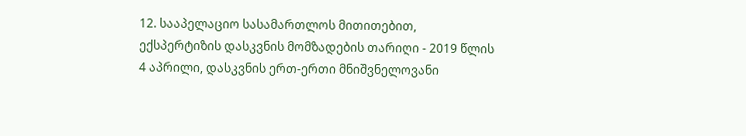12. სააპელაციო სასამართლოს მითითებით, ექსპერტიზის დასკვნის მომზადების თარიღი - 2019 წლის 4 აპრილი, დასკვნის ერთ-ერთი მნიშვნელოვანი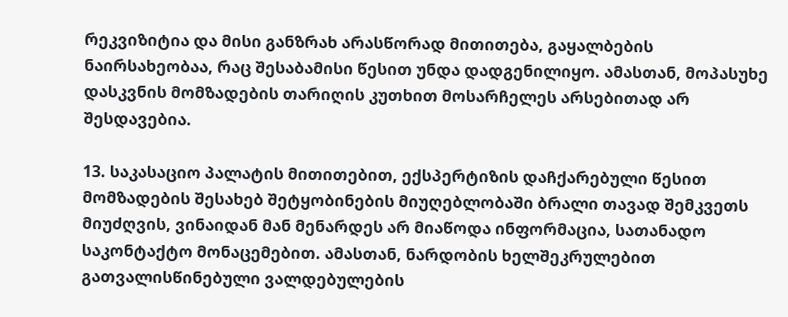რეკვიზიტია და მისი განზრახ არასწორად მითითება, გაყალბების ნაირსახეობაა, რაც შესაბამისი წესით უნდა დადგენილიყო. ამასთან, მოპასუხე დასკვნის მომზადების თარიღის კუთხით მოსარჩელეს არსებითად არ შესდავებია.

13. საკასაციო პალატის მითითებით, ექსპერტიზის დაჩქარებული წესით მომზადების შესახებ შეტყობინების მიუღებლობაში ბრალი თავად შემკვეთს მიუძღვის, ვინაიდან მან მენარდეს არ მიაწოდა ინფორმაცია, სათანადო საკონტაქტო მონაცემებით. ამასთან, ნარდობის ხელშეკრულებით გათვალისწინებული ვალდებულების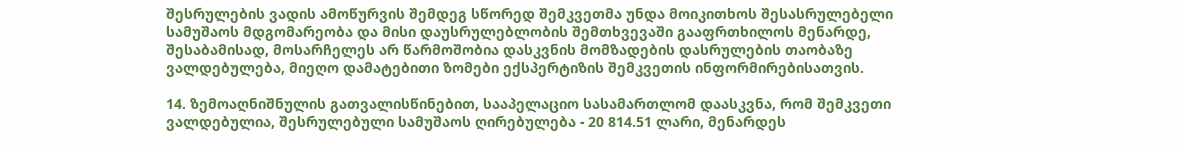შესრულების ვადის ამოწურვის შემდეგ სწორედ შემკვეთმა უნდა მოიკითხოს შესასრულებელი სამუშაოს მდგომარეობა და მისი დაუსრულებლობის შემთხვევაში გააფრთხილოს მენარდე, შესაბამისად, მოსარჩელეს არ წარმოშობია დასკვნის მომზადების დასრულების თაობაზე ვალდებულება, მიეღო დამატებითი ზომები ექსპერტიზის შემკვეთის ინფორმირებისათვის.

14. ზემოაღნიშნულის გათვალისწინებით, სააპელაციო სასამართლომ დაასკვნა, რომ შემკვეთი ვალდებულია, შესრულებული სამუშაოს ღირებულება - 20 814.51 ლარი, მენარდეს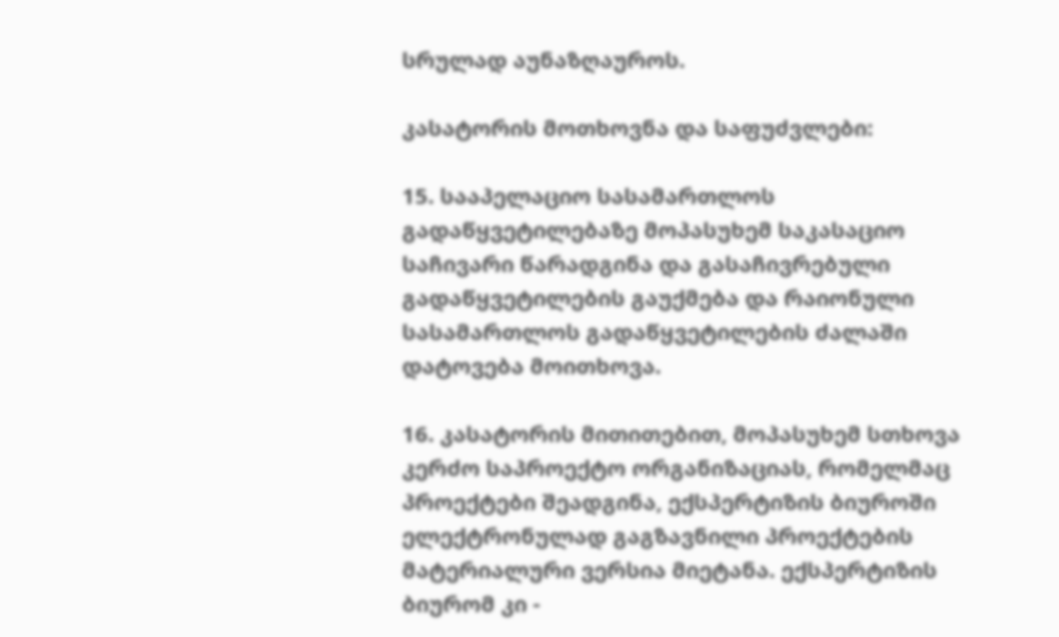სრულად აუნაზღაუროს.

კასატორის მოთხოვნა და საფუძვლები:

15. სააპელაციო სასამართლოს გადაწყვეტილებაზე მოპასუხემ საკასაციო საჩივარი წარადგინა და გასაჩივრებული გადაწყვეტილების გაუქმება და რაიონული სასამართლოს გადაწყვეტილების ძალაში დატოვება მოითხოვა.

16. კასატორის მითითებით, მოპასუხემ სთხოვა კერძო საპროექტო ორგანიზაციას, რომელმაც პროექტები შეადგინა, ექსპერტიზის ბიუროში ელექტრონულად გაგზავნილი პროექტების მატერიალური ვერსია მიეტანა. ექსპერტიზის ბიურომ კი -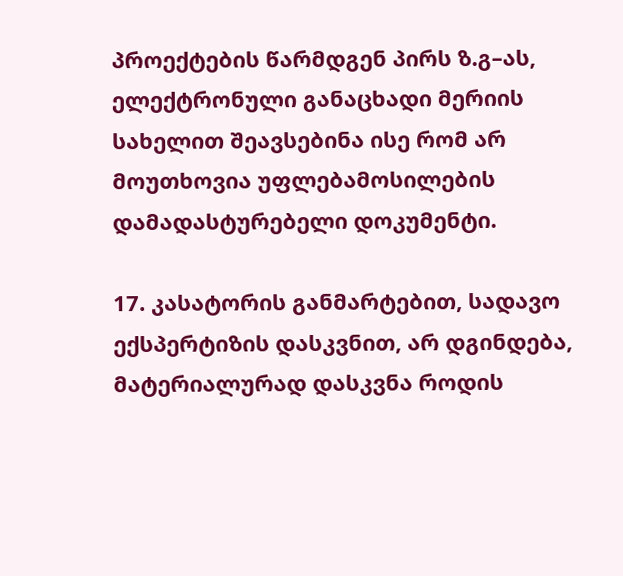პროექტების წარმდგენ პირს ზ.გ–ას, ელექტრონული განაცხადი მერიის სახელით შეავსებინა ისე რომ არ მოუთხოვია უფლებამოსილების დამადასტურებელი დოკუმენტი.

17. კასატორის განმარტებით, სადავო ექსპერტიზის დასკვნით, არ დგინდება, მატერიალურად დასკვნა როდის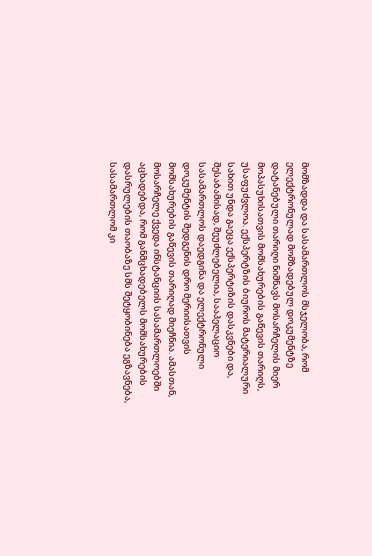მომზადდა და სასამართლოს მსჯელობა, რომ ელექტრონულად მომზადებულ დოკუმენტზე დატანებული თარიღი ნიშნავს მოსარჩელის მიერ მოპასუხისათვის მომსახურების გაწევის თარიღს, უსაფუძვლოა. ექსპერტზის ბიუროს მატერიალური სახით უნდა გაეცა ექსპერტიზის დასკვნები და, შესაბამისად, შეუძლებელია, სააპელაციო სასამართლოს დაედგინა და ელექტრონული დოკუმენტის შედგენის დრო მერიისათვის მომსახურების გაწევის თარიღად მიეჩნია. ამასთან, მოსარჩელე ქვედა ინსტანციის სასამართლოებში აცხადებდა, რომ განმცხადებელს მომსახურების დასრულების თაობაზე სმს შეტყობინება ეგზავნება, სასამართლომ კი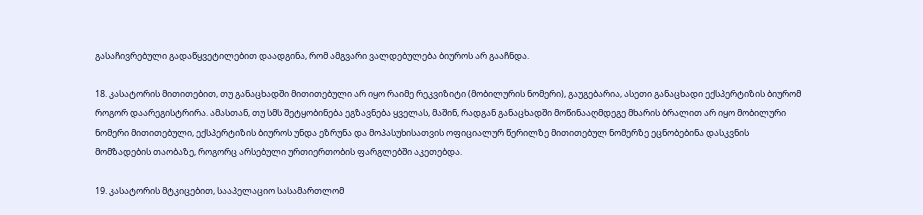გასაჩივრებული გადაწყვეტილებით დაადგინა, რომ ამგვარი ვალდებულება ბიუროს არ გააჩნდა.

18. კასატორის მითითებით, თუ განაცხადში მითითებული არ იყო რაიმე რეკვიზიტი (მობილურის ნომერი), გაუგებარია, ასეთი განაცხადი ექსპერტიზის ბიურომ როგორ დაარეგისტრირა. ამასთან, თუ სმს შეტყობინება ეგზავნება ყველას, მაშინ, რადგან განაცხადში მოწინააღმდეგე მხარის ბრალით არ იყო მობილური ნომერი მითითებული, ექსპერტიზის ბიუროს უნდა ეზრუნა და მოპასუხისათვის ოფიციალურ წერილზე მითითებულ ნომერზე ეცნობებინა დასკვნის მომზადების თაობაზე, როგორც არსებული ურთიერთობის ფარგლებში აკეთებდა.

19. კასატორის მტკიცებით, სააპელაციო სასამართლომ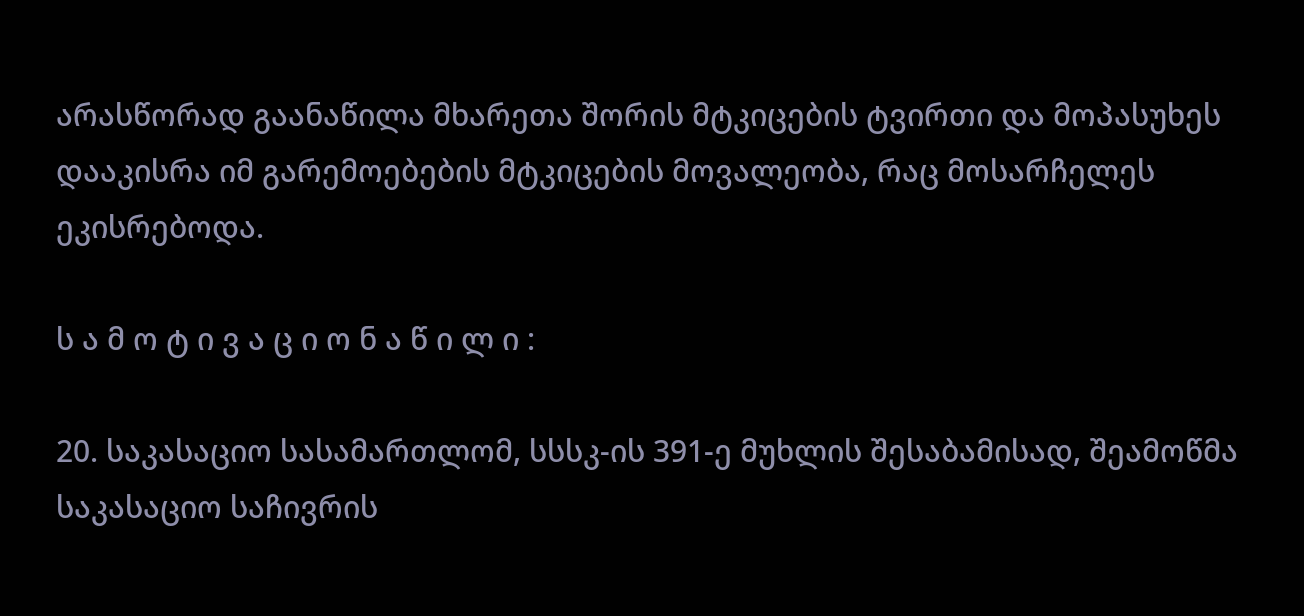არასწორად გაანაწილა მხარეთა შორის მტკიცების ტვირთი და მოპასუხეს დააკისრა იმ გარემოებების მტკიცების მოვალეობა, რაც მოსარჩელეს ეკისრებოდა.

ს ა მ ო ტ ი ვ ა ც ი ო ნ ა წ ი ლ ი :

20. საკასაციო სასამართლომ, სსსკ-ის 391-ე მუხლის შესაბამისად, შეამოწმა საკასაციო საჩივრის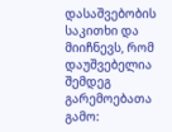დასაშვებობის საკითხი და მიიჩნევს, რომ დაუშვებელია შემდეგ გარემოებათა გამო: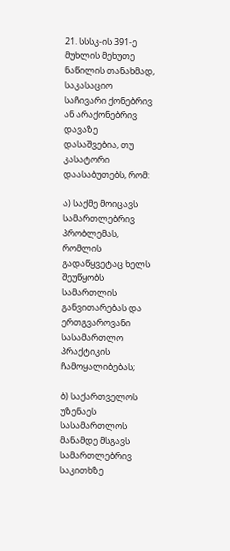21. სსსკ-ის 391-ე მუხლის მეხუთე ნაწილის თანახმად, საკასაციო საჩივარი ქონებრივ ან არაქონებრივ დავაზე დასაშვებია, თუ კასატორი დაასაბუთებს, რომ:

ა) საქმე მოიცავს სამართლებრივ პრობლემას, რომლის გადაწყვეტაც ხელს შეუწყობს სამართლის განვითარებას და ერთგვაროვანი სასამართლო პრაქტიკის ჩამოყალიბებას;

ბ) საქართველოს უზენაეს სასამართლოს მანამდე მსგავს სამართლებრივ საკითხზე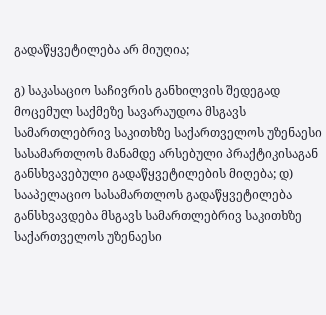გადაწყვეტილება არ მიუღია;

გ) საკასაციო საჩივრის განხილვის შედეგად მოცემულ საქმეზე სავარაუდოა მსგავს სამართლებრივ საკითხზე საქართველოს უზენაესი სასამართლოს მანამდე არსებული პრაქტიკისაგან განსხვავებული გადაწყვეტილების მიღება; დ) სააპელაციო სასამართლოს გადაწყვეტილება განსხვავდება მსგავს სამართლებრივ საკითხზე საქართველოს უზენაესი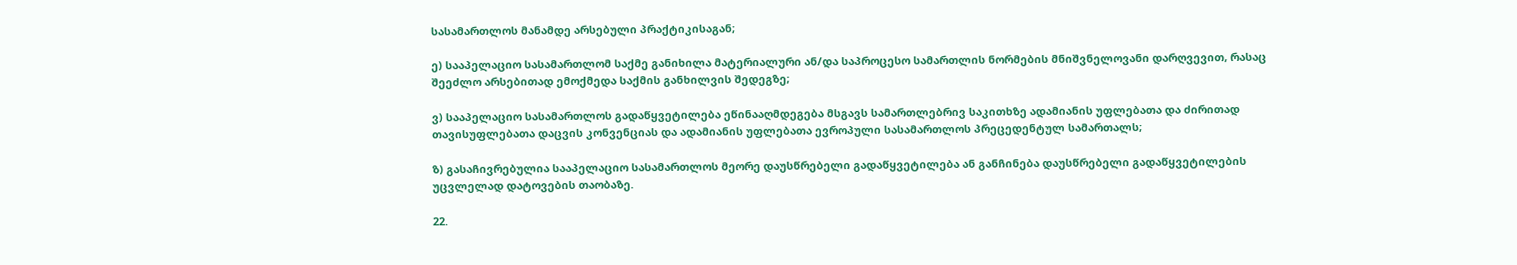სასამართლოს მანამდე არსებული პრაქტიკისაგან;

ე) სააპელაციო სასამართლომ საქმე განიხილა მატერიალური ან/და საპროცესო სამართლის ნორმების მნიშვნელოვანი დარღვევით, რასაც შეეძლო არსებითად ემოქმედა საქმის განხილვის შედეგზე;

ვ) სააპელაციო სასამართლოს გადაწყვეტილება ეწინააღმდეგება მსგავს სამართლებრივ საკითხზე ადამიანის უფლებათა და ძირითად თავისუფლებათა დაცვის კონვენციას და ადამიანის უფლებათა ევროპული სასამართლოს პრეცედენტულ სამართალს;

ზ) გასაჩივრებულია სააპელაციო სასამართლოს მეორე დაუსწრებელი გადაწყვეტილება ან განჩინება დაუსწრებელი გადაწყვეტილების უცვლელად დატოვების თაობაზე.

22.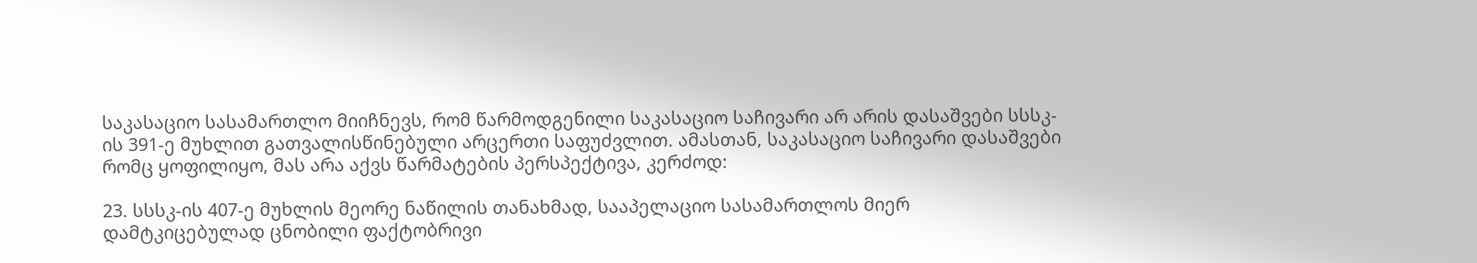საკასაციო სასამართლო მიიჩნევს, რომ წარმოდგენილი საკასაციო საჩივარი არ არის დასაშვები სსსკ-ის 391-ე მუხლით გათვალისწინებული არცერთი საფუძვლით. ამასთან, საკასაციო საჩივარი დასაშვები რომც ყოფილიყო, მას არა აქვს წარმატების პერსპექტივა, კერძოდ:

23. სსსკ-ის 407-ე მუხლის მეორე ნაწილის თანახმად, სააპელაციო სასამართლოს მიერ დამტკიცებულად ცნობილი ფაქტობრივი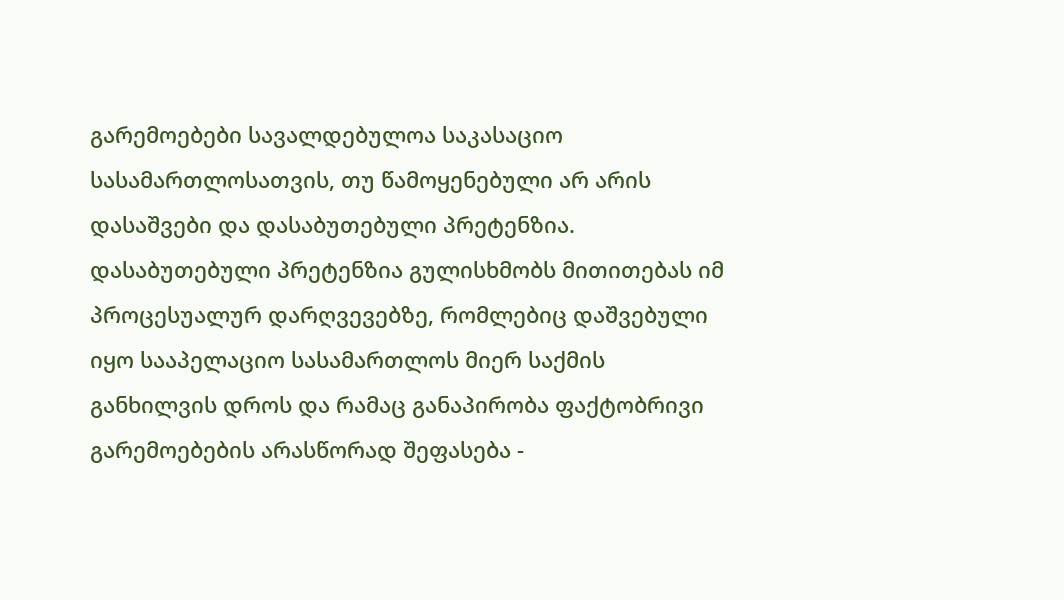გარემოებები სავალდებულოა საკასაციო სასამართლოსათვის, თუ წამოყენებული არ არის დასაშვები და დასაბუთებული პრეტენზია. დასაბუთებული პრეტენზია გულისხმობს მითითებას იმ პროცესუალურ დარღვევებზე, რომლებიც დაშვებული იყო სააპელაციო სასამართლოს მიერ საქმის განხილვის დროს და რამაც განაპირობა ფაქტობრივი გარემოებების არასწორად შეფასება -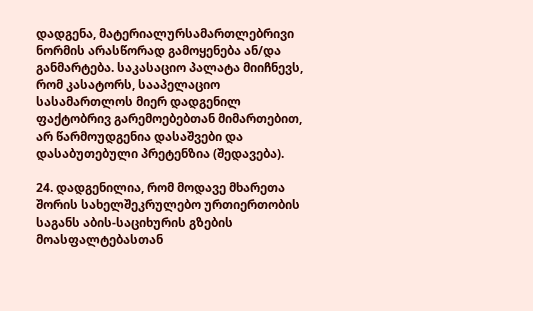დადგენა, მატერიალურსამართლებრივი ნორმის არასწორად გამოყენება ან/და განმარტება. საკასაციო პალატა მიიჩნევს, რომ კასატორს, სააპელაციო სასამართლოს მიერ დადგენილ ფაქტობრივ გარემოებებთან მიმართებით, არ წარმოუდგენია დასაშვები და დასაბუთებული პრეტენზია (შედავება).

24. დადგენილია, რომ მოდავე მხარეთა შორის სახელშეკრულებო ურთიერთობის საგანს აბის-საციხურის გზების მოასფალტებასთან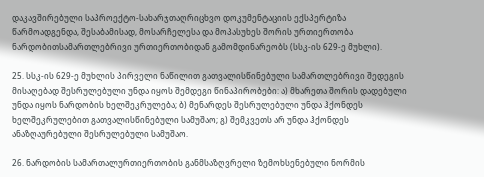დაკავშირებული საპროექტო-სახარჯთაღრიცხვო დოკუმენტაციის ექსპერტიზა წარმოადგენდა, შესაბამისად, მოსარჩელესა და მოპასუხეს შორის ურთიერთობა ნარდობითსამართლებრივი ურთიერთობიდან გამომდინარეობს (სსკ-ის 629-ე მუხლი).

25. სსკ-ის 629-ე მუხლის პირველი ნაწილით გათვალისწინებული სამართლებრივი შედეგის მისაღებად შესრულებული უნდა იყოს შემდეგი წინაპირობები: ა) მხარეთა შორის დადებული უნდა იყოს ნარდობის ხელშეკრულება; ბ) მენარდეს შესრულებული უნდა ჰქონდეს ხელშეკრულებით გათვალისწინებული სამუშაო; გ) შემკვეთს არ უნდა ჰქონდეს ანაზღაურებული შესრულებული სამუშაო.

26. ნარდობის სამართალურთიერთობის განმსაზღვრელი ზემოხსენებული ნორმის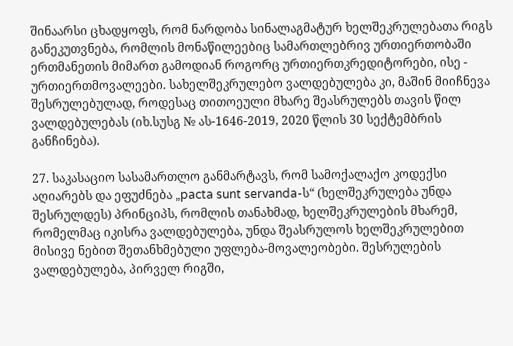შინაარსი ცხადყოფს, რომ ნარდობა სინალაგმატურ ხელშეკრულებათა რიგს განეკუთვნება, რომლის მონაწილეებიც სამართლებრივ ურთიერთობაში ერთმანეთის მიმართ გამოდიან როგორც ურთიერთკრედიტორები, ისე - ურთიერთმოვალეები. სახელშეკრულებო ვალდებულება კი, მაშინ მიიჩნევა შესრულებულად, როდესაც თითოეული მხარე შეასრულებს თავის წილ ვალდებულებას (იხ.სუსგ № ას-1646-2019, 2020 წლის 30 სექტემბრის განჩინება).

27. საკასაციო სასამართლო განმარტავს, რომ სამოქალაქო კოდექსი აღიარებს და ეფუძნება „pacta sunt servanda-ს“ (ხელშეკრულება უნდა შესრულდეს) პრინციპს, რომლის თანახმად, ხელშეკრულების მხარემ, რომელმაც იკისრა ვალდებულება, უნდა შეასრულოს ხელშეკრულებით მისივე ნებით შეთანხმებული უფლება-მოვალეობები. შესრულების ვალდებულება, პირველ რიგში,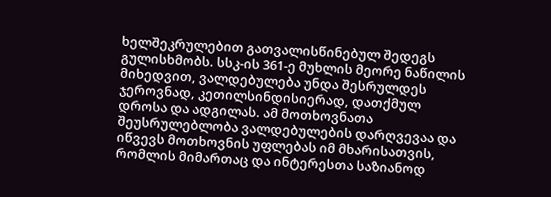ხელშეკრულებით გათვალისწინებულ შედეგს გულისხმობს. სსკ-ის 361-ე მუხლის მეორე ნაწილის მიხედვით, ვალდებულება უნდა შესრულდეს ჯეროვნად, კეთილსინდისიერად, დათქმულ დროსა და ადგილას. ამ მოთხოვნათა შეუსრულებლობა ვალდებულების დარღვევაა და იწვევს მოთხოვნის უფლებას იმ მხარისათვის, რომლის მიმართაც და ინტერესთა საზიანოდ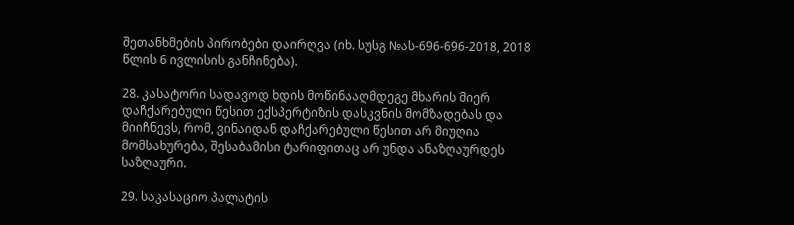შეთანხმების პირობები დაირღვა (იხ. სუსგ №ას-696-696-2018, 2018 წლის 6 ივლისის განჩინება).

28. კასატორი სადავოდ ხდის მოწინააღმდეგე მხარის მიერ დაჩქარებული წესით ექსპერტიზის დასკვნის მომზადებას და მიიჩნევს, რომ, ვინაიდან დაჩქარებული წესით არ მიუღია მომსახურება, შესაბამისი ტარიფითაც არ უნდა ანაზღაურდეს საზღაური.

29. საკასაციო პალატის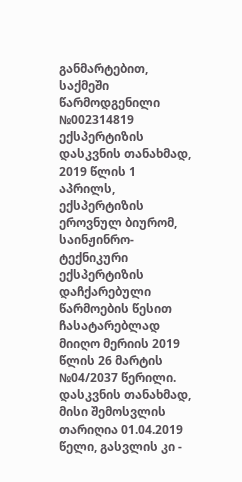განმარტებით, საქმეში წარმოდგენილი №002314819 ექსპერტიზის დასკვნის თანახმად, 2019 წლის 1 აპრილს, ექსპერტიზის ეროვნულ ბიურომ, საინჟინრო-ტექნიკური ექსპერტიზის დაჩქარებული წარმოების წესით ჩასატარებლად მიიღო მერიის 2019 წლის 26 მარტის №04/2037 წერილი. დასკვნის თანახმად, მისი შემოსვლის თარიღია 01.04.2019 წელი, გასვლის კი -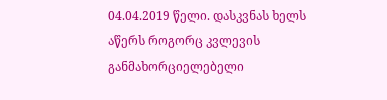04.04.2019 წელი. დასკვნას ხელს აწერს როგორც კვლევის განმახორციელებელი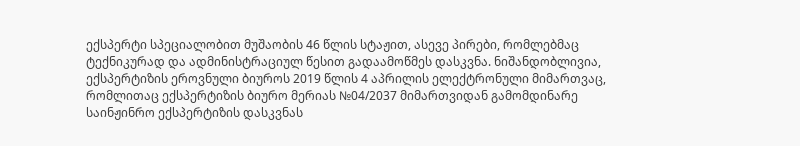ექსპერტი სპეციალობით მუშაობის 46 წლის სტაჟით, ასევე პირები, რომლებმაც ტექნიკურად და ადმინისტრაციულ წესით გადაამოწმეს დასკვნა. ნიშანდობლივია, ექსპერტიზის ეროვნული ბიუროს 2019 წლის 4 აპრილის ელექტრონული მიმართვაც, რომლითაც ექსპერტიზის ბიურო მერიას №04/2037 მიმართვიდან გამომდინარე საინჟინრო ექსპერტიზის დასკვნას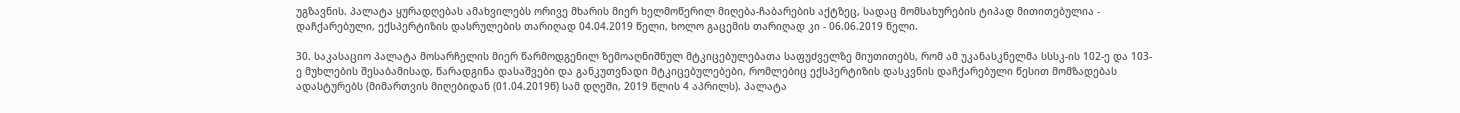უგზავნის. პალატა ყურადღებას ამახვილებს ორივე მხარის მიერ ხელმოწერილ მიღება-ჩაბარების აქტზეც, სადაც მომსახურების ტიპად მითითებულია - დაჩქარებული, ექსპერტიზის დასრულების თარიღად 04.04.2019 წელი, ხოლო გაცემის თარიღად კი - 06.06.2019 წელი.

30. საკასაციო პალატა მოსარჩელის მიერ წარმოდგენილ ზემოაღნიშნულ მტკიცებულებათა საფუძველზე მიუთითებს, რომ ამ უკანასკნელმა სსსკ-ის 102-ე და 103-ე მუხლების შესაბამისად, წარადგინა დასაშვები და განკუთვნადი მტკიცებულებები, რომლებიც ექსპერტიზის დასკვნის დაჩქარებული წესით მომზადებას ადასტურებს (მიმართვის მიღებიდან (01.04.2019წ) სამ დღეში, 2019 წლის 4 აპრილს). პალატა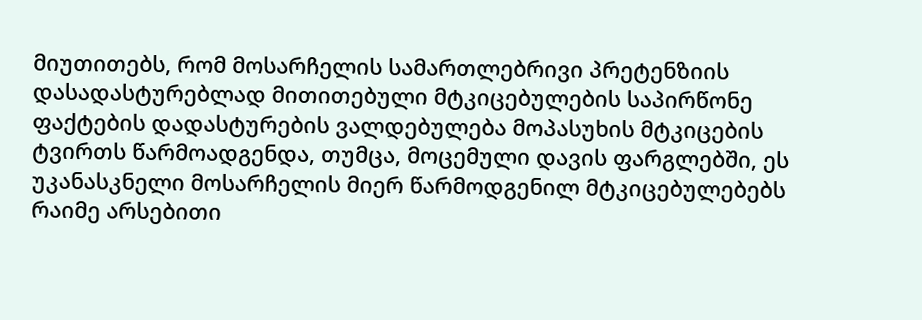მიუთითებს, რომ მოსარჩელის სამართლებრივი პრეტენზიის დასადასტურებლად მითითებული მტკიცებულების საპირწონე ფაქტების დადასტურების ვალდებულება მოპასუხის მტკიცების ტვირთს წარმოადგენდა, თუმცა, მოცემული დავის ფარგლებში, ეს უკანასკნელი მოსარჩელის მიერ წარმოდგენილ მტკიცებულებებს რაიმე არსებითი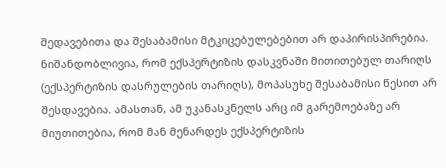შედავებითა და შესაბამისი მტკიცებულებებით არ დაპირისპირებია. ნიშანდობლივია, რომ ექსპერტიზის დასკვნაში მითითებულ თარიღს (ექსპერტიზის დასრულების თარიღს), მოპასუხე შესაბამისი წესით არ შესდავებია. ამასთან, ამ უკანასკნელს არც იმ გარემოებაზე არ მიუთითებია, რომ მან მენარდეს ექსპერტიზის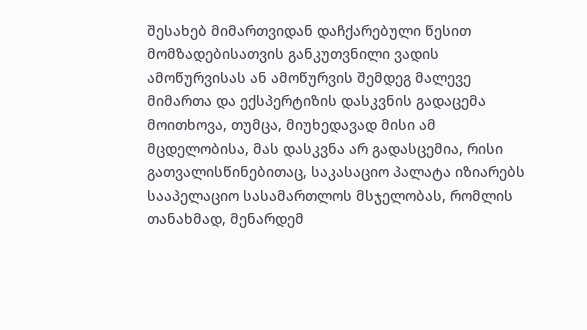შესახებ მიმართვიდან დაჩქარებული წესით მომზადებისათვის განკუთვნილი ვადის ამოწურვისას ან ამოწურვის შემდეგ მალევე მიმართა და ექსპერტიზის დასკვნის გადაცემა მოითხოვა, თუმცა, მიუხედავად მისი ამ მცდელობისა, მას დასკვნა არ გადასცემია, რისი გათვალისწინებითაც, საკასაციო პალატა იზიარებს სააპელაციო სასამართლოს მსჯელობას, რომლის თანახმად, მენარდემ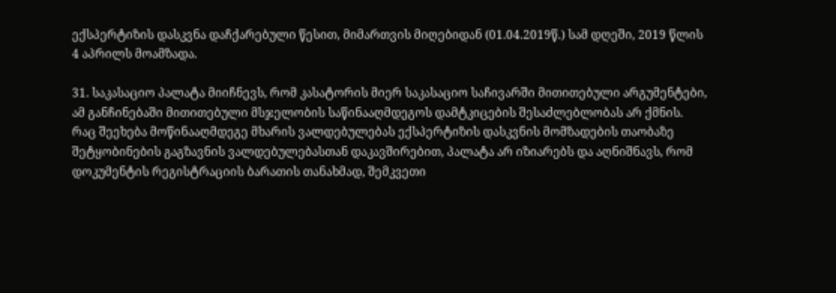ექსპერტიზის დასკვნა დაჩქარებული წესით, მიმართვის მიღებიდან (01.04.2019წ.) სამ დღეში, 2019 წლის 4 აპრილს მოამზადა.

31. საკასაციო პალატა მიიჩნევს, რომ კასატორის მიერ საკასაციო საჩივარში მითითებული არგუმენტები, ამ განჩინებაში მითითებული მსჯელობის საწინააღმდეგოს დამტკიცების შესაძლებლობას არ ქმნის. რაც შეეხება მოწინააღმდეგე მხარის ვალდებულებას ექსპერტიზის დასკვნის მომზადების თაობაზე შეტყობინების გაგზავნის ვალდებულებასთან დაკავშირებით, პალატა არ იზიარებს და აღნიშნავს, რომ დოკუმენტის რეგისტრაციის ბარათის თანახმად, შემკვეთი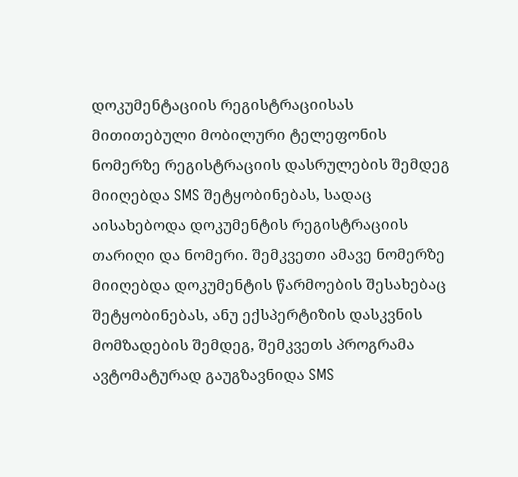დოკუმენტაციის რეგისტრაციისას მითითებული მობილური ტელეფონის ნომერზე რეგისტრაციის დასრულების შემდეგ მიიღებდა SMS შეტყობინებას, სადაც აისახებოდა დოკუმენტის რეგისტრაციის თარიღი და ნომერი. შემკვეთი ამავე ნომერზე მიიღებდა დოკუმენტის წარმოების შესახებაც შეტყობინებას, ანუ ექსპერტიზის დასკვნის მომზადების შემდეგ, შემკვეთს პროგრამა ავტომატურად გაუგზავნიდა SMS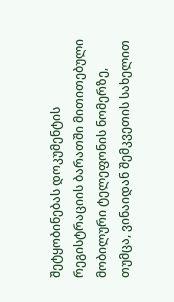შეტყობინებას დოკუმენტის რეგისტრაციის ბარათში მითითებული მობილური ტელეფონის ნომერზე, თუმცა, ვინაიდან შემკვეთის სახელით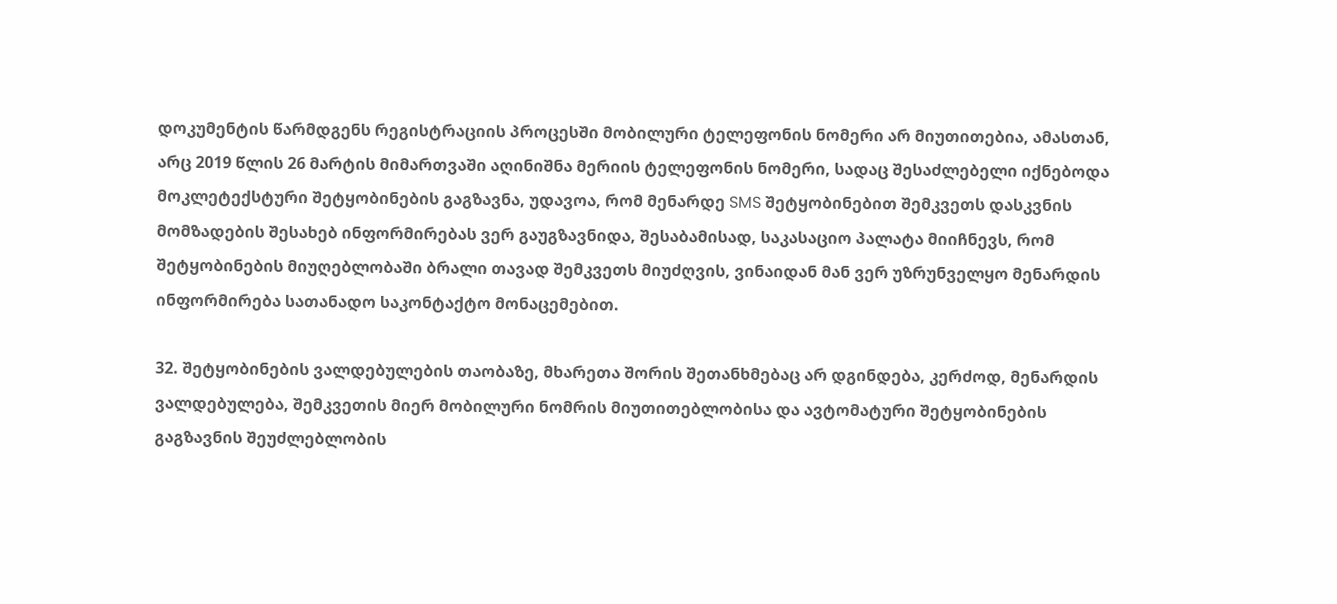დოკუმენტის წარმდგენს რეგისტრაციის პროცესში მობილური ტელეფონის ნომერი არ მიუთითებია, ამასთან, არც 2019 წლის 26 მარტის მიმართვაში აღინიშნა მერიის ტელეფონის ნომერი, სადაც შესაძლებელი იქნებოდა მოკლეტექსტური შეტყობინების გაგზავნა, უდავოა, რომ მენარდე SMS შეტყობინებით შემკვეთს დასკვნის მომზადების შესახებ ინფორმირებას ვერ გაუგზავნიდა, შესაბამისად, საკასაციო პალატა მიიჩნევს, რომ შეტყობინების მიუღებლობაში ბრალი თავად შემკვეთს მიუძღვის, ვინაიდან მან ვერ უზრუნველყო მენარდის ინფორმირება სათანადო საკონტაქტო მონაცემებით.

32. შეტყობინების ვალდებულების თაობაზე, მხარეთა შორის შეთანხმებაც არ დგინდება, კერძოდ, მენარდის ვალდებულება, შემკვეთის მიერ მობილური ნომრის მიუთითებლობისა და ავტომატური შეტყობინების გაგზავნის შეუძლებლობის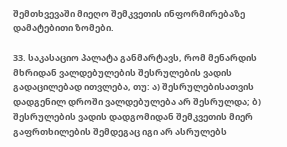შემთხვევაში მიეღო შემკვეთის ინფორმირებაზე დამატებითი ზომები.

33. საკასაციო პალატა განმარტავს, რომ მენარდის მხრიდან ვალდებულების შესრულების ვადის გადაცილებად ითვლება, თუ: ა) შესრულებისათვის დადგენილ დროში ვალდებულება არ შესრულდა; ბ) შესრულების ვადის დადგომიდან შემკვეთის მიერ გაფრთხილების შემდეგაც იგი არ ასრულებს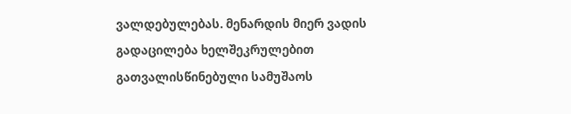ვალდებულებას. მენარდის მიერ ვადის გადაცილება ხელშეკრულებით გათვალისწინებული სამუშაოს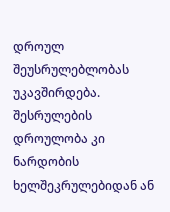დროულ შეუსრულებლობას უკავშირდება. შესრულების დროულობა კი ნარდობის ხელშეკრულებიდან ან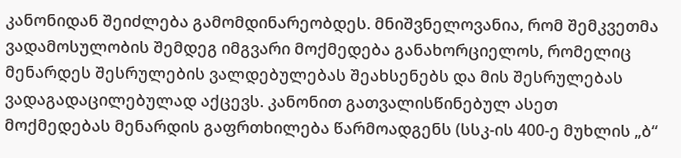კანონიდან შეიძლება გამომდინარეობდეს. მნიშვნელოვანია, რომ შემკვეთმა ვადამოსულობის შემდეგ იმგვარი მოქმედება განახორციელოს, რომელიც მენარდეს შესრულების ვალდებულებას შეახსენებს და მის შესრულებას ვადაგადაცილებულად აქცევს. კანონით გათვალისწინებულ ასეთ მოქმედებას მენარდის გაფრთხილება წარმოადგენს (სსკ-ის 400-ე მუხლის „ბ“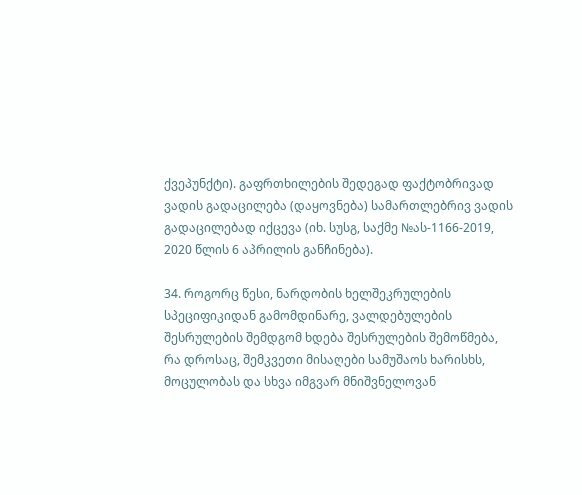ქვეპუნქტი). გაფრთხილების შედეგად ფაქტობრივად ვადის გადაცილება (დაყოვნება) სამართლებრივ ვადის გადაცილებად იქცევა (იხ. სუსგ, საქმე №ას-1166-2019, 2020 წლის 6 აპრილის განჩინება).

34. როგორც წესი, ნარდობის ხელშეკრულების სპეციფიკიდან გამომდინარე, ვალდებულების შესრულების შემდგომ ხდება შესრულების შემოწმება, რა დროსაც, შემკვეთი მისაღები სამუშაოს ხარისხს, მოცულობას და სხვა იმგვარ მნიშვნელოვან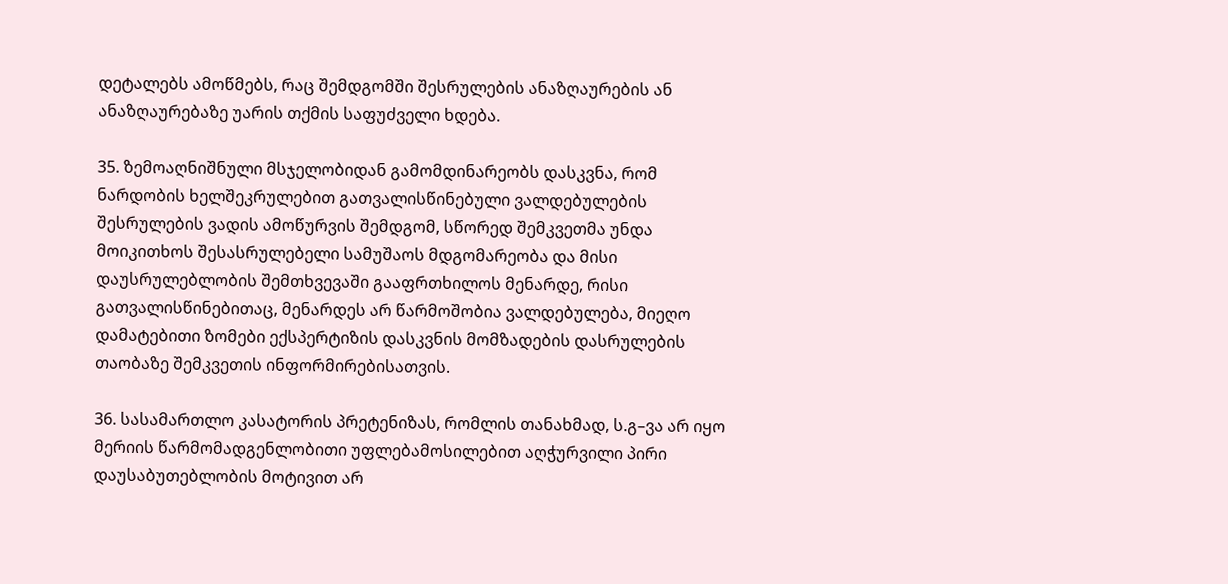დეტალებს ამოწმებს, რაც შემდგომში შესრულების ანაზღაურების ან ანაზღაურებაზე უარის თქმის საფუძველი ხდება.

35. ზემოაღნიშნული მსჯელობიდან გამომდინარეობს დასკვნა, რომ ნარდობის ხელშეკრულებით გათვალისწინებული ვალდებულების შესრულების ვადის ამოწურვის შემდგომ, სწორედ შემკვეთმა უნდა მოიკითხოს შესასრულებელი სამუშაოს მდგომარეობა და მისი დაუსრულებლობის შემთხვევაში გააფრთხილოს მენარდე, რისი გათვალისწინებითაც, მენარდეს არ წარმოშობია ვალდებულება, მიეღო დამატებითი ზომები ექსპერტიზის დასკვნის მომზადების დასრულების თაობაზე შემკვეთის ინფორმირებისათვის.

36. სასამართლო კასატორის პრეტენიზას, რომლის თანახმად, ს.გ–ვა არ იყო მერიის წარმომადგენლობითი უფლებამოსილებით აღჭურვილი პირი დაუსაბუთებლობის მოტივით არ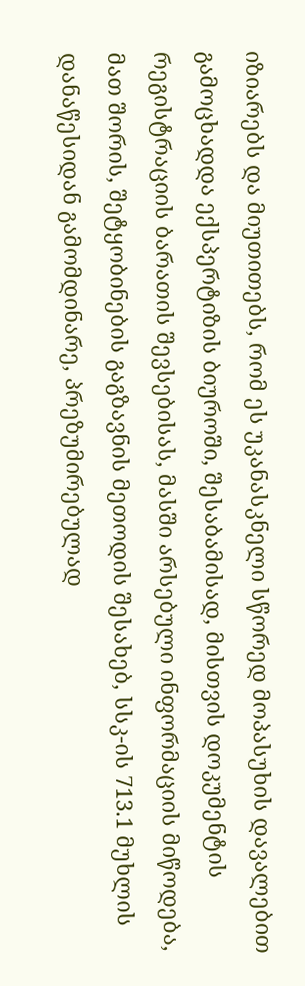იზიარებს და მიუთითებს, რომ ეს უკანასკნელი სწორედ მოპასუხის დავალებით გამოცხადდა ექსპერტიზის ბიუროში, შესაბამისად, მისთვის დოკუმენტის რეგისტრაციის ბარათის შევსებისას, მასში არსებული ინფორმაციის მიწოდება, მათ შორის, შეტყობინების გაგზავნის მეთოდის შესახებ, სსკ-ის 713.1 მუხლის დანაწესიდან გამომდინარე, პრეზუმირებულად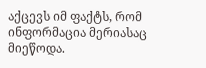აქცევს იმ ფაქტს, რომ ინფორმაცია მერიასაც მიეწოდა.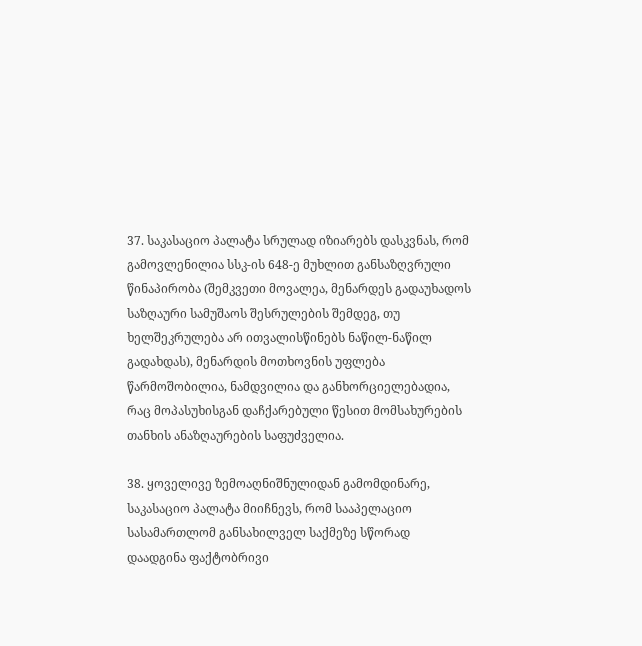37. საკასაციო პალატა სრულად იზიარებს დასკვნას, რომ გამოვლენილია სსკ-ის 648-ე მუხლით განსაზღვრული წინაპირობა (შემკვეთი მოვალეა, მენარდეს გადაუხადოს საზღაური სამუშაოს შესრულების შემდეგ, თუ ხელშეკრულება არ ითვალისწინებს ნაწილ-ნაწილ გადახდას), მენარდის მოთხოვნის უფლება წარმოშობილია, ნამდვილია და განხორციელებადია, რაც მოპასუხისგან დაჩქარებული წესით მომსახურების თანხის ანაზღაურების საფუძველია.

38. ყოველივე ზემოაღნიშნულიდან გამომდინარე, საკასაციო პალატა მიიჩნევს, რომ სააპელაციო სასამართლომ განსახილველ საქმეზე სწორად დაადგინა ფაქტობრივი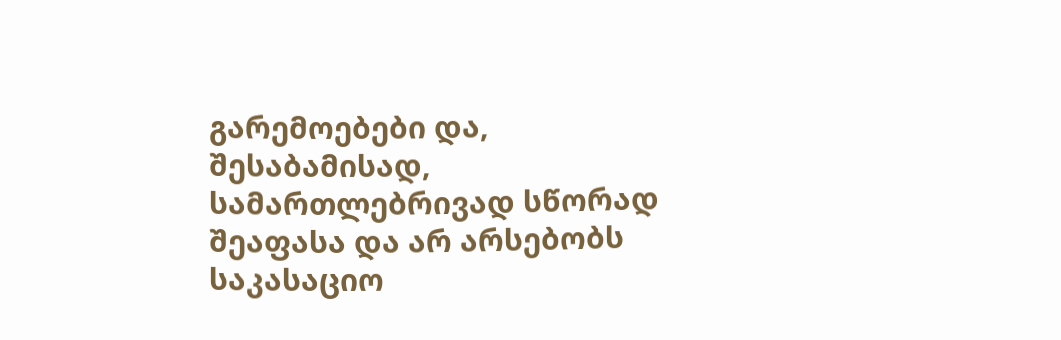გარემოებები და, შესაბამისად, სამართლებრივად სწორად შეაფასა და არ არსებობს საკასაციო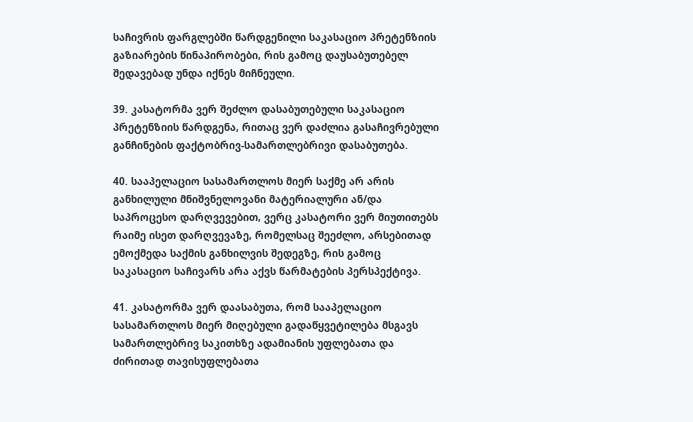საჩივრის ფარგლებში წარდგენილი საკასაციო პრეტენზიის გაზიარების წინაპირობები, რის გამოც დაუსაბუთებელ შედავებად უნდა იქნეს მიჩნეული.

39. კასატორმა ვერ შეძლო დასაბუთებული საკასაციო პრეტენზიის წარდგენა, რითაც ვერ დაძლია გასაჩივრებული განჩინების ფაქტობრივ-სამართლებრივი დასაბუთება.

40. სააპელაციო სასამართლოს მიერ საქმე არ არის განხილული მნიშვნელოვანი მატერიალური ან/და საპროცესო დარღვევებით, ვერც კასატორი ვერ მიუთითებს რაიმე ისეთ დარღვევაზე, რომელსაც შეეძლო, არსებითად ემოქმედა საქმის განხილვის შედეგზე, რის გამოც საკასაციო საჩივარს არა აქვს წარმატების პერსპექტივა.

41. კასატორმა ვერ დაასაბუთა, რომ სააპელაციო სასამართლოს მიერ მიღებული გადაწყვეტილება მსგავს სამართლებრივ საკითხზე ადამიანის უფლებათა და ძირითად თავისუფლებათა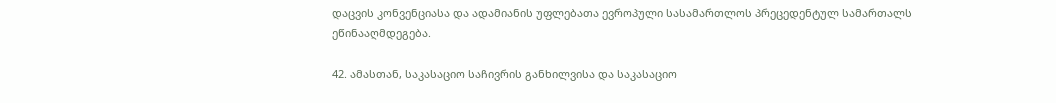დაცვის კონვენციასა და ადამიანის უფლებათა ევროპული სასამართლოს პრეცედენტულ სამართალს ეწინააღმდეგება.

42. ამასთან, საკასაციო საჩივრის განხილვისა და საკასაციო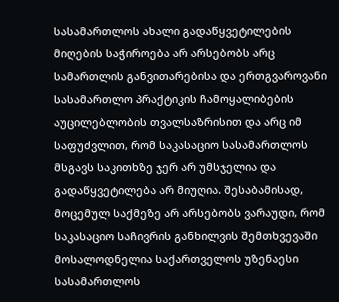სასამართლოს ახალი გადაწყვეტილების მიღების საჭიროება არ არსებობს არც სამართლის განვითარებისა და ერთგვაროვანი სასამართლო პრაქტიკის ჩამოყალიბების აუცილებლობის თვალსაზრისით და არც იმ საფუძვლით, რომ საკასაციო სასამართლოს მსგავს საკითხზე ჯერ არ უმსჯელია და გადაწყვეტილება არ მიუღია. შესაბამისად, მოცემულ საქმეზე არ არსებობს ვარაუდი, რომ საკასაციო საჩივრის განხილვის შემთხვევაში მოსალოდნელია საქართველოს უზენაესი სასამართლოს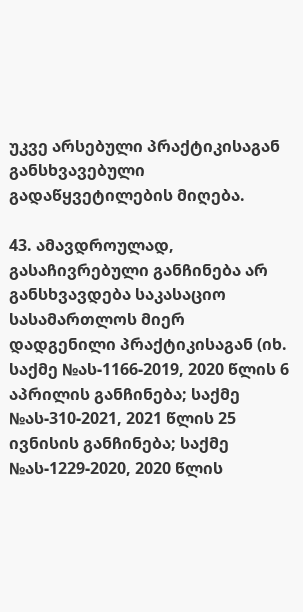უკვე არსებული პრაქტიკისაგან განსხვავებული გადაწყვეტილების მიღება.

43. ამავდროულად, გასაჩივრებული განჩინება არ განსხვავდება საკასაციო სასამართლოს მიერ დადგენილი პრაქტიკისაგან (იხ. საქმე №ას-1166-2019, 2020 წლის 6 აპრილის განჩინება; საქმე №ას-310-2021, 2021 წლის 25 ივნისის განჩინება; საქმე №ას-1229-2020, 2020 წლის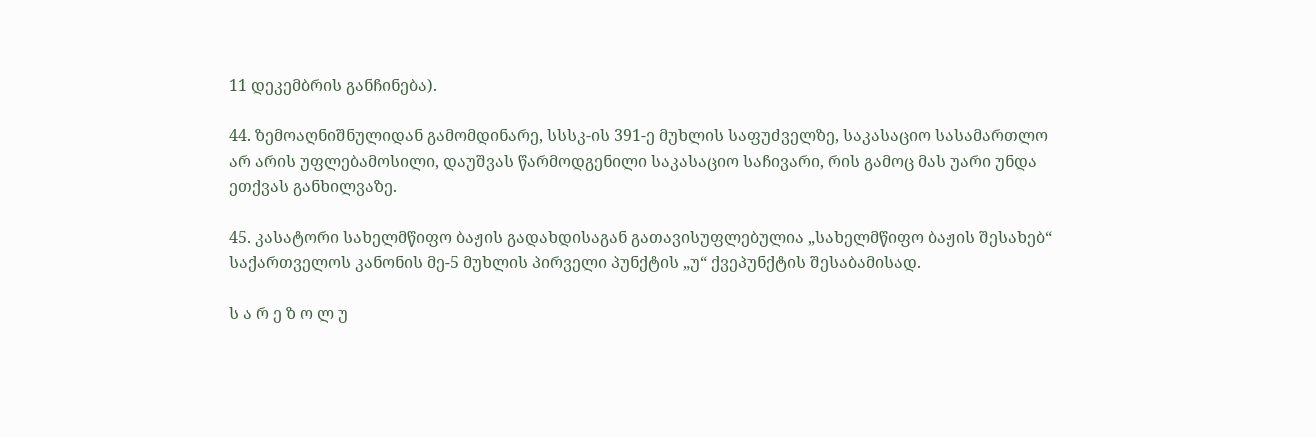11 დეკემბრის განჩინება).

44. ზემოაღნიშნულიდან გამომდინარე, სსსკ-ის 391-ე მუხლის საფუძველზე, საკასაციო სასამართლო არ არის უფლებამოსილი, დაუშვას წარმოდგენილი საკასაციო საჩივარი, რის გამოც მას უარი უნდა ეთქვას განხილვაზე.

45. კასატორი სახელმწიფო ბაჟის გადახდისაგან გათავისუფლებულია „სახელმწიფო ბაჟის შესახებ“ საქართველოს კანონის მე-5 მუხლის პირველი პუნქტის „უ“ ქვეპუნქტის შესაბამისად.

ს ა რ ე ზ ო ლ უ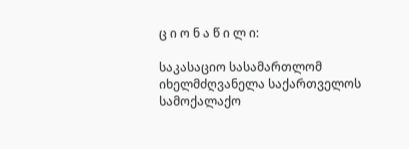ც ი ო ნ ა წ ი ლ ი:

საკასაციო სასამართლომ იხელმძღვანელა საქართველოს სამოქალაქო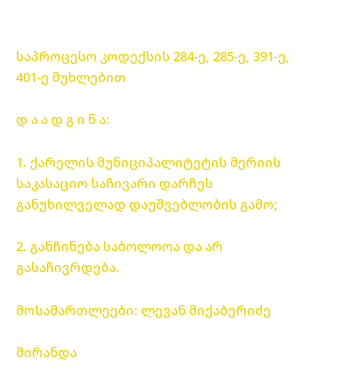საპროცესო კოდექსის 284-ე, 285-ე, 391-ე, 401-ე მუხლებით

დ ა ა დ გ ი ნ ა:

1. ქარელის მუნიციპალიტეტის მერიის საკასაციო საჩივარი დარჩეს განუხილველად დაუშვებლობის გამო;

2. განჩინება საბოლოოა და არ გასაჩივრდება.

მოსამართლეები: ლევან მიქაბერიძე

მირანდა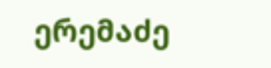ერემაძე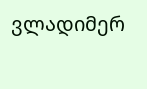ვლადიმერ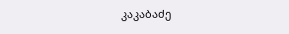კაკაბაძე